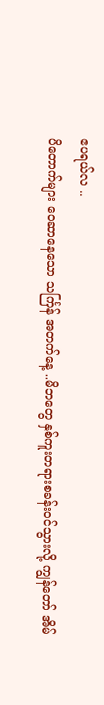ဧပရယ်လ ..
ပိတောက်များ ဝေဆာနေသော သင်္ကြန် အတက်နေ့ ..မိဘတွေ နှစ်ကူးတရားစခန်းဝင်သွားလို့ ကျွန်တော် အိမ်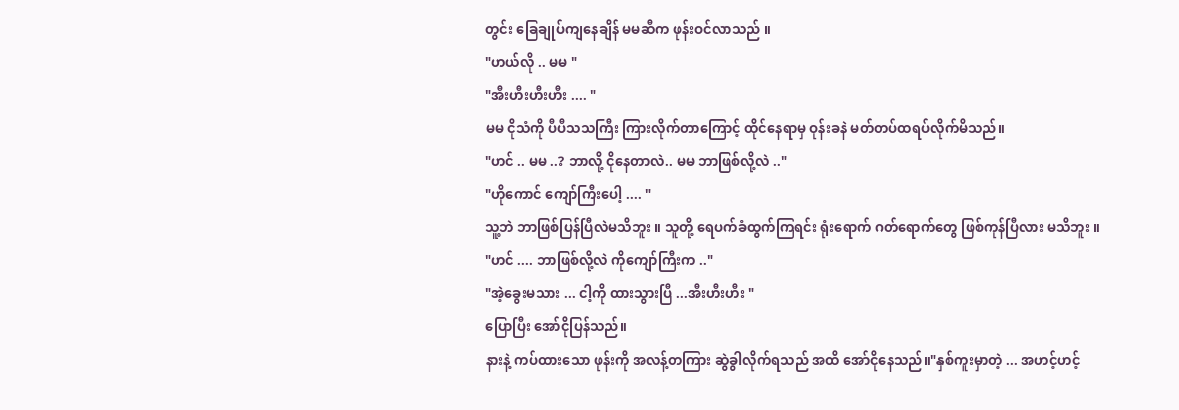တွင်း ခြေချုပ်ကျနေချိန် မမဆီက ဖုန်းဝင်လာသည် ။
"ဟယ်လို .. မမ "
"အီးဟီးဟီးဟီး .... "
မမ ငိုသံကို ပီပီသသကြီး ကြားလိုက်တာကြောင့် ထိုင်နေရာမှ ဝုန်းခနဲ မတ်တပ်ထရပ်လိုက်မိသည်။
"ဟင် .. မမ ..? ဘာလို့ ငိုနေတာလဲ.. မမ ဘာဖြစ်လို့လဲ .."
"ဟိုကောင် ကျော်ကြီးပေါ့ .... "
သူ့ဘဲ ဘာဖြစ်ပြန်ပြီလဲမသိဘူး ။ သူတို့ ရေပက်ခံထွက်ကြရင်း ရုံးရောက် ဂတ်ရောက်တွေ ဖြစ်ကုန်ပြီလား မသိဘူး ။
"ဟင် .... ဘာဖြစ်လို့လဲ ကိုကျော်ကြီးက .."
"အဲ့ခွေးမသား ... ငါ့ကို ထားသွားပြီ ...အီးဟီးဟီး "
ပြောပြီး အော်ငိုပြန်သည်။
နားနဲ့ ကပ်ထားသော ဖုန်းကို အလန့်တကြား ဆွဲခွါလိုက်ရသည် အထိ အော်ငိုနေသည်။"နှစ်ကူးမှာတဲ့ ... အဟင့်ဟင့်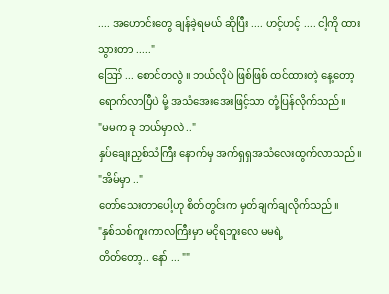.... အဟောင်းတွေ ချန်ခဲ့ရမယ် ဆိုပြီး .... ဟင့်ဟင့် .... ငါ့ကို ထားသွားတာ ....."
ဪ ... စောင်တလွဲ ။ ဘယ်လိုပဲ ဖြစ်ဖြစ် ထင်ထားတဲ့ နေ့တော့ ရောက်လာပြီပဲ မို့ အသံအေးအေးဖြင့်သာ တုံ့ပြန်လိုက်သည်။
"မမက ခု ဘယ်မှာလဲ .."
နှပ်ချေးညှစ်သံကြီး နောက်မှ အက်ရှရှအသံလေးထွက်လာသည်။
"အိမ်မှာ .."
တော်သေးတာပေါ့ဟု စိတ်တွင်းက မှတ်ချက်ချလိုက်သည်။
"နှစ်သစ်ကူးကာလကြီးမှာ မငိုရဘူးလေ မမရဲ့
တိတ်တော့.. နော် ... ""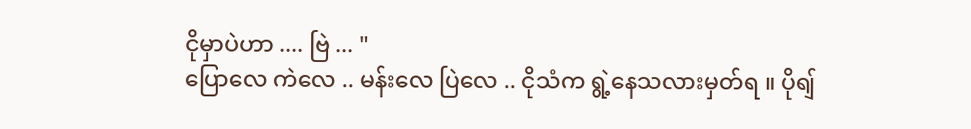ငိုမှာပဲဟာ .... ဗြဲ ... "
ပြောလေ ကဲလေ .. မန်းလေ ပြဲလေ .. ငိုသံက ရွဲ့နေသလားမှတ်ရ ။ ပိုရျ်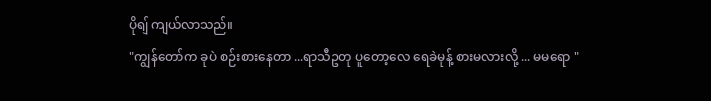ပိုရျ် ကျယ်လာသည်။
"ကျွန်တော်က ခုပဲ စဉ်းစားနေတာ ...ရာသီဥတု ပူတော့လေ ရေခဲမုန့် စားမလားလို့ ... မမရော "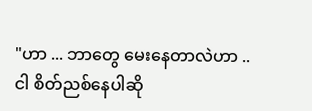"ဟာ ... ဘာတွေ မေးနေတာလဲဟာ .. ငါ စိတ်ညစ်နေပါဆို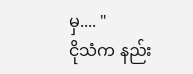မှ.... "
ငိုသံက နည်း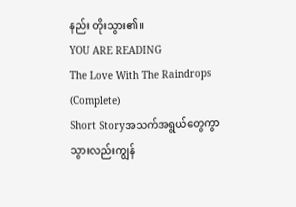နည်း တိုးသွား၏။
YOU ARE READING
The Love With The Raindrops (Complete)
Short Storyအသက်အရွယ်တွေကွာသွားလည်းကျွန်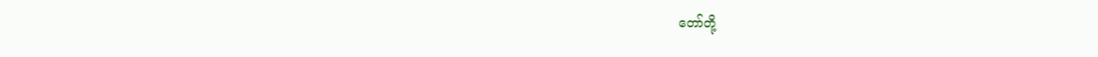တော်တို့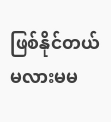ဖြစ်နိုင်တယ်မလားမမ